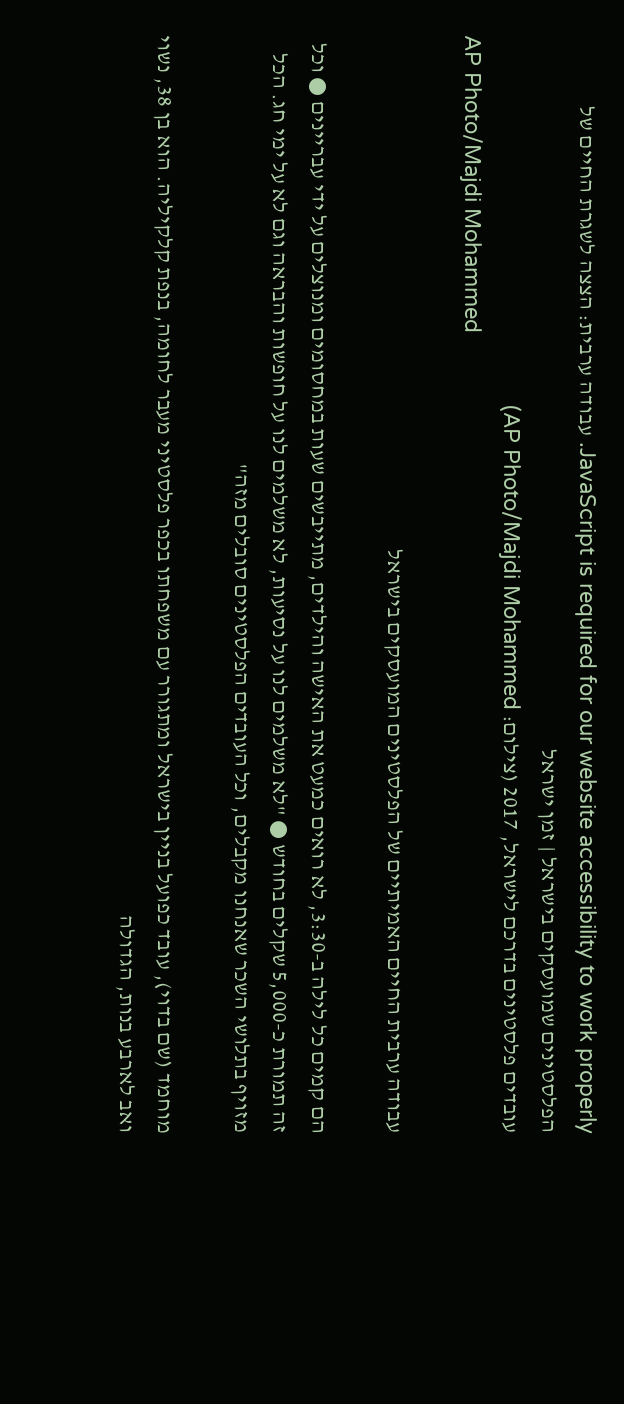JavaScript is required for our website accessibility to work properly. עבודה ערבית: הצצה לשגרת החיים של הפלסטינים שמועסקים בישראל | זמן ישראל
עובדים פלסטינים בדרכם לישראל, 2017 (צילום: AP Photo/Majdi Mohammed)
AP Photo/Majdi Mohammed

עבודה ערבית החיים האמיתיים של הפלסטינים המועסקים בישראל

הם קמים כל לילה ב-3:30, לא רואים כמעט את האישה והילדים, מתייבשים שעות במחסומים ומנוצלים על ידי עבריינים ● וכל זה תמורת כ-5,000 שקלים בחודש ● "לא משלמים לנו על נסיעות, לא משלמים לנו על חופשות והבראה וגם לא על ימי חג. הכל מזויף בתלושי השכר שאנחנו מקבלים, וכל העובדים הפלסטינים סובלים מזה"

מוחמד (שם בדוי), עובד כפועל בניין בישראל ומתגורר עם משפחתו בכפר פלסטיני מעבר לחומה, בנפת קלקיליה. הוא בן 38, נשוי ואב לארבע בנות, הגדולה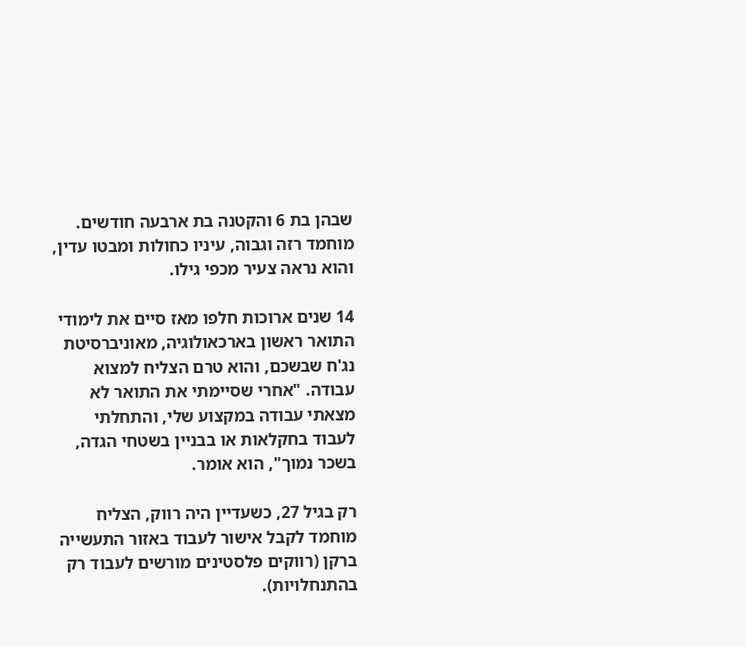שבהן בת 6 והקטנה בת ארבעה חודשים. מוחמד רזה וגבוה, עיניו כחולות ומבטו עדין, והוא נראה צעיר מכפי גילו.

14 שנים ארוכות חלפו מאז סיים את לימודי התואר ראשון בארכאולוגיה, מאוניברסיטת נג'ח שבשכם, והוא טרם הצליח למצוא עבודה. "אחרי שסיימתי את התואר לא מצאתי עבודה במקצוע שלי, והתחלתי לעבוד בחקלאות או בבניין בשטחי הגדה, בשכר נמוך", הוא אומר.

רק בגיל 27, כשעדיין היה רווק, הצליח מוחמד לקבל אישור לעבוד באזור התעשייה ברקן (רווקים פלסטינים מורשים לעבוד רק בהתנחלויות).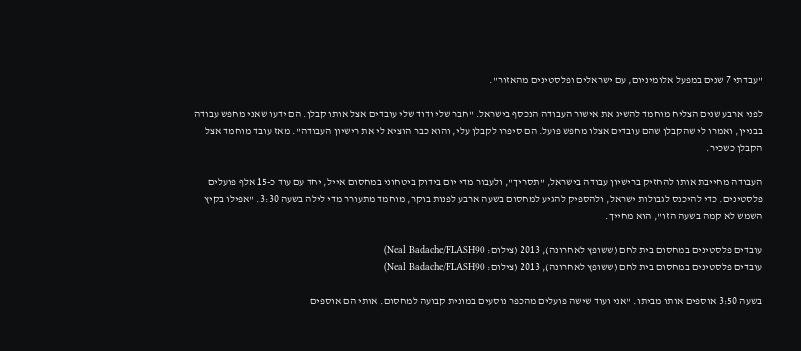"עבדתי 7 שנים במפעל אלומיניום, עם ישראלים ופלסטינים מהאזור".

לפני ארבע שנים הצליח מוחמד להשיג את אישור העבודה הנכסף בישראל. "חבר שלי ודוד שלי עובדים אצל אותו קבלן. הם ידעו שאני מחפש עבודה בבניין, ואמרו לי שהקבלן שהם עובדים אצלו מחפש פועל. הם סיפרו לקבלן עלי, והוא כבר הוציא לי את רישיון העבודה". מאז עובד מוחמד אצל הקבלן כשכיר.

העבודה מחייבת אותו להחזיק ברישיון עבודה בישראל, "תסריך", ולעבור מדי יום בידוק ביטחוני במחסום אייל, יחד עם עוד כ-15 אלף פועלים פלסטינים. כדי להיכנס לגבולות ישראל, ולהספיק להגיע למחסום בשעה ארבע לפנות בוקר, מוחמד מתעורר מדי לילה בשעה 3:30. "אפילו בקיץ השמש לא קמה בשעה הזו", הוא מחייך.

עובדים פלסטינים במחסום בית לחם (ששופץ לאחרונה), 2013 (צילום: Neal Badache/FLASH90)
עובדים פלסטינים במחסום בית לחם (ששופץ לאחרונה), 2013 (צילום: Neal Badache/FLASH90)

בשעה 3:50 אוספים אותו מביתו. "אני ועוד שישה פועלים מהכפר נוסעים במונית קבועה למחסום. אותי הם אוספים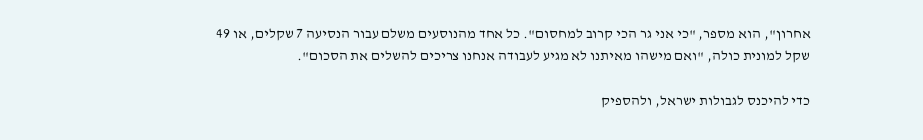אחרון", הוא מספר, "כי אני גר הכי קרוב למחסום". כל אחד מהנוסעים משלם עבור הנסיעה 7 שקלים, או 49 שקל למונית כולה, "ואם מישהו מאיתנו לא מגיע לעבודה אנחנו צריכים להשלים את הסכום".

כדי להיכנס לגבולות ישראל, ולהספיק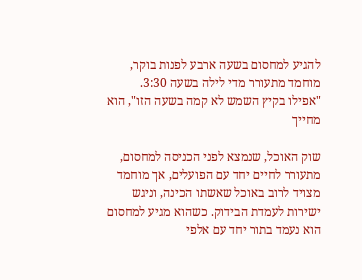להגיע למחסום בשעה ארבע לפנות בוקר, מוחמד מתעורר מדי לילה בשעה 3:30. "אפילו בקיץ השמש לא קמה בשעה הזו", הוא מחייך

שוק האוכל, שנמצא לפני הכניסה למחסום, מתעורר לחיים יחד עם הפועלים, אך מוחמד מצויד לרוב באוכל שאשתו הכינה, וניגש ישירות לעמדת הבידוק. כשהוא מגיע למחסום הוא נעמד בתור יחד עם אלפי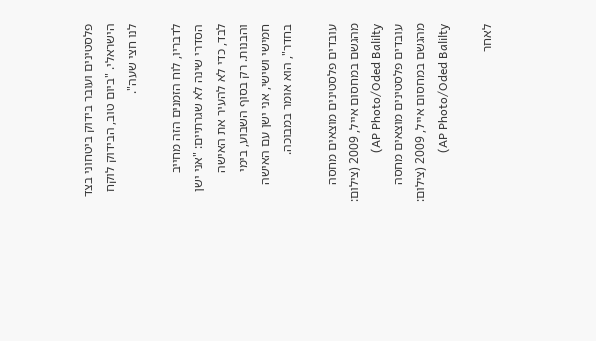פלסטינים ועובר בידוק ביטחוני בצד הישראלי. "ביום טוב, הבידוק לוקח לנו חצי שעה".

לדבריו, לוח הזמנים הזה מחייב הסדרי שינה לא שגרתיים: "אני ישן לבד, כדי לא להעיר את האישה והבנות. רק בסוף השבוע, בימי חמישי ושישי, אני ישן עם האישה בחדר", הוא אומר במבוכה.

עובדים פלסטינים מוצאים מחסה מהגשם במחסום אייל, 2009 (צילום: AP Photo/Oded Balilty)
עובדים פלסטינים מוצאים מחסה מהגשם במחסום אייל, 2009 (צילום: AP Photo/Oded Balilty)

לאחר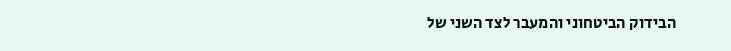הבידוק הביטחוני והמעבר לצד השני של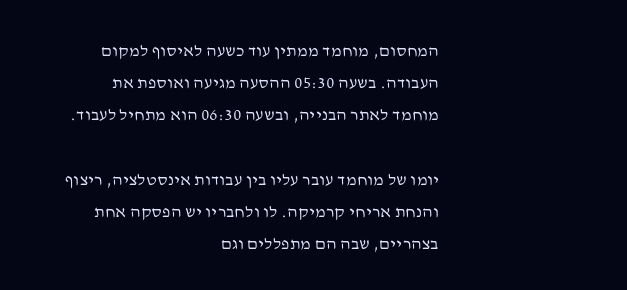המחסום, מוחמד ממתין עוד כשעה לאיסוף למקום העבודה. בשעה 05:30 ההסעה מגיעה ואוספת את מוחמד לאתר הבנייה, ובשעה 06:30 הוא מתחיל לעבוד.

יומו של מוחמד עובר עליו בין עבודות אינסטלציה, ריצוף והנחת אריחי קרמיקה. לו ולחבריו יש הפסקה אחת בצהריים, שבה הם מתפללים וגם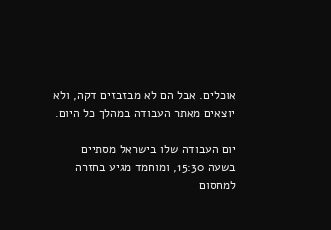אוכלים. אבל הם לא מבזבזים דקה, ולא יוצאים מאתר העבודה במהלך כל היום.

יום העבודה שלו בישראל מסתיים בשעה 15:30, ומוחמד מגיע בחזרה למחסום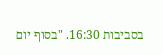בסביבות 16:30. "בסוף יום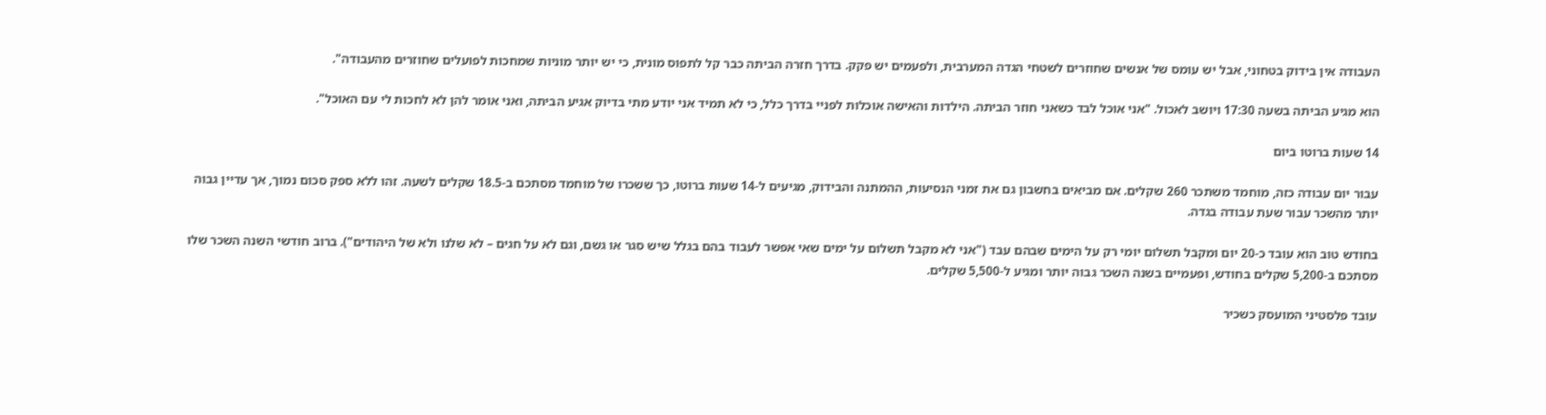העבודה אין בידוק בטחוני, אבל יש עומס של אנשים שחוזרים לשטחי הגדה המערבית, ולפעמים יש פקק. בדרך חזרה הביתה כבר קל לתפוס מונית, כי יש יותר מוניות שמחכות לפועלים שחוזרים מהעבודה".

הוא מגיע הביתה בשעה 17:30 ויושב לאכול. "אני אוכל לבד כשאני חוזר הביתה. הילדות והאישה אוכלות לפניי בדרך כלל, כי לא תמיד אני יודע מתי בדיוק אגיע הביתה, ואני אומר להן לא לחכות לי עם האוכל".

14 שעות ברוטו ביום

עבור יום עבודה כזה, מוחמד משתכר 260 שקלים. אם מביאים בחשבון גם את זמני הנסיעות, ההמתנה והבידוק, מגיעים ל-14 שעות ברוטו, כך ששכרו של מוחמד מסתכם ב-18.5 שקלים לשעה. זהו ללא ספק סכום נמוך, אך עדיין גבוה יותר מהשכר עבור שעת עבודה בגדה.

בחודש טוב הוא עובד כ-20 יום ומקבל תשלום יומי רק על הימים שבהם עבד ("אני לא מקבל תשלום על ימים שאי אפשר לעבוד בהם בגלל שיש סגר או גשם, וגם לא על חגים – לא שלנו ולא של היהודים"). ברוב חודשי השנה השכר שלו מסתכם ב-5,200 שקלים בחודש, ופעמיים בשנה השכר גבוה יותר ומגיע ל-5,500 שקלים.

עובד פלסטיני המועסק כשכיר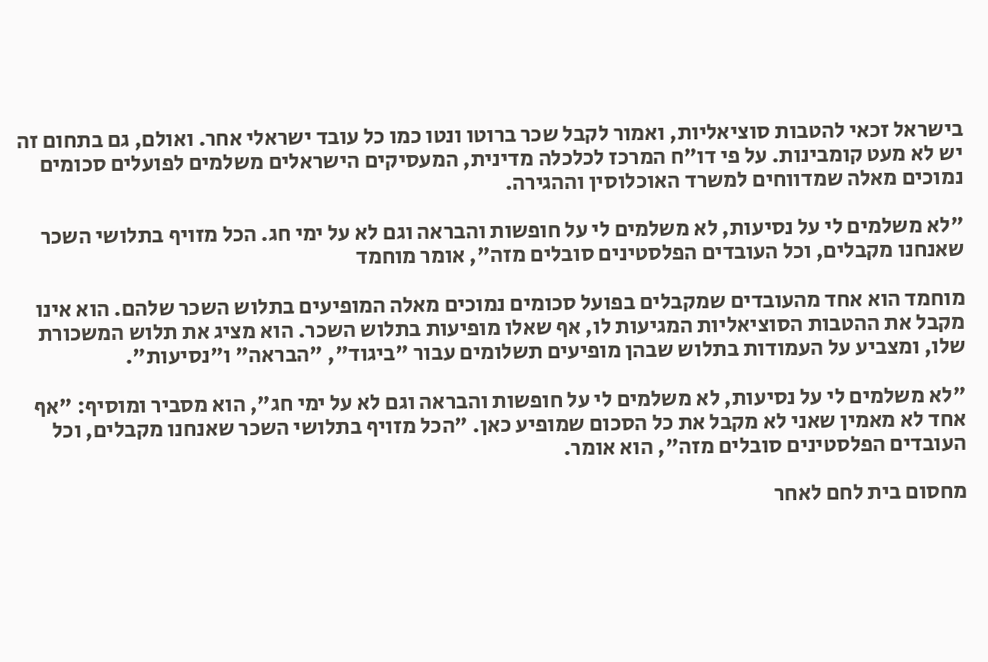בישראל זכאי להטבות סוציאליות, ואמור לקבל שכר ברוטו ונטו כמו כל עובד ישראלי אחר. ואולם, גם בתחום זה יש לא מעט קומבינות. על פי דו"ח המרכז לכלכלה מדינית, המעסיקים הישראלים משלמים לפועלים סכומים נמוכים מאלה שמדווחים למשרד האוכלוסין וההגירה.

"לא משלמים לי על נסיעות, לא משלמים לי על חופשות והבראה וגם לא על ימי חג. הכל מזויף בתלושי השכר שאנחנו מקבלים, וכל העובדים הפלסטינים סובלים מזה", אומר מוחמד

מוחמד הוא אחד מהעובדים שמקבלים בפועל סכומים נמוכים מאלה המופיעים בתלוש השכר שלהם. הוא אינו מקבל את ההטבות הסוציאליות המגיעות לו, אף שאלו מופיעות בתלוש השכר. הוא מציג את תלוש המשכורת שלו, ומצביע על העמודות בתלוש שבהן מופיעים תשלומים עבור "ביגוד", "הבראה" ו"נסיעות".

"לא משלמים לי על נסיעות, לא משלמים לי על חופשות והבראה וגם לא על ימי חג", הוא מסביר ומוסיף: "אף אחד לא מאמין שאני לא מקבל את כל הסכום שמופיע כאן. "הכל מזויף בתלושי השכר שאנחנו מקבלים, וכל העובדים הפלסטינים סובלים מזה", הוא אומר.

מחסום בית לחם לאחר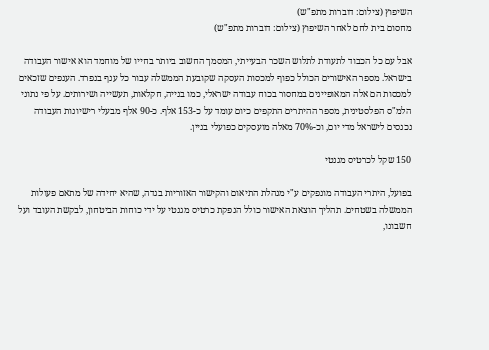השיפוץ (צילום: דוברות מתפ"ש)
מחסום בית לחם לאחר השיפוץ (צילום: דוברות מתפ"ש)

אבל עם כל הכבוד לתעודת לתלוש השכר הבעייתי, המסמך החשוב ביותר בחייו של מוחמד הוא אישור העבודה בישראל. מספר האישורים הכולל כפוף למכסות העסקה שקובעת הממשלה עבור כל ענף בנפרד. הענפים שזכאים למכסות הם אלה המאופיינים במחסור בכוח עבודה ישראלי, כמו בנייה, חקלאות, תעשייה ושירותים. על פי נתוני הלמ"ס הפלסטינית, מספר ההיתרים התקפים כיום עומד על כ-153 אלף. כ-90 אלף מבעלי רישיונות העבודה נכנסים לישראל מדי יום, וכ-70% מאלה מועסקים כפועלי בניין.

150 שקל לכרטיס מגנטי

בפועל, היתרי העבודה מונפקים ע"י מנהלת התיאום והקישור האזוריות בגדה, שהיא יחידה של מתאם פעולות הממשלה בשטחים. תהליך הוצאת האישור כולל הנפקת כרטיס מגנטי על ידי כוחות הביטחון, לבקשת העובד ועל חשבונו,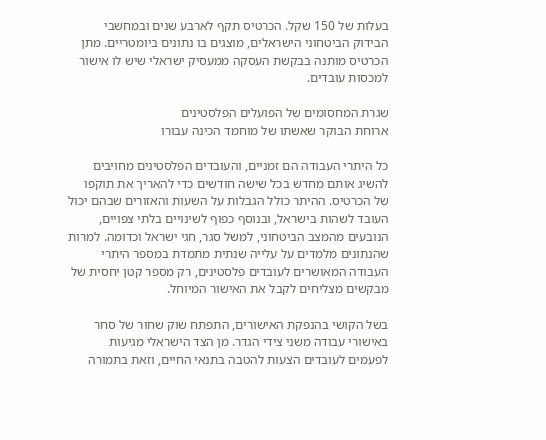בעלות של 150 שקל. הכרטיס תקף לארבע שנים ובמחשבי הבידוק הביטחוני הישראלים, מוצגים בו נתונים ביומטריים. מתן הכרטיס מותנה בבקשת העסקה ממעסיק ישראלי שיש לו אישור למכסות עובדים.

שגרת המחסומים של הפועלים הפלסטינים
ארוחת הבוקר שאשתו של מוחמד הכינה עבורו

כל היתרי העבודה הם זמניים, והעובדים הפלסטינים מחויבים להשיג אותם מחדש בכל שישה חודשים כדי להאריך את תוקפו של הכרטיס. ההיתר כולל הגבלות על השעות והאזורים שבהם יכול העובד לשהות בישראל, ובנוסף כפוף לשינויים בלתי צפויים, הנובעים מהמצב הביטחוני, למשל סגר, חגי ישראל וכדומה. למרות שהנתונים מלמדים על עלייה שנתית מתמדת במספר היתרי העבודה המאושרים לעובדים פלסטינים, רק מספר קטן יחסית של מבקשים מצליחים לקבל את האישור המיוחל.

בשל הקושי בהנפקת האישורים, התפתח שוק שחור של סחר באישורי עבודה משני צידי הגדר. מן הצד הישראלי מגיעות לפעמים לעובדים הצעות להטבה בתנאי החיים, וזאת בתמורה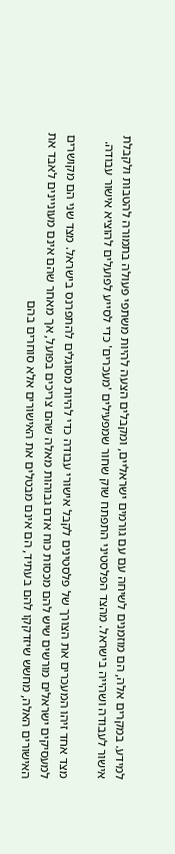למידע. במקרים אלה, הם מוזמנים לשיחה עם עם גורמים ישראליים, ומקבלים הצעה להיות משתפי פעולה בתמורה להטבות ולקבלת אישור לעבודה ושהייה בישראל. מהצד הפלסטיני התפתח שוק שחור שמפעילים 'מעכרים' כדי לסייע לפועלים להוציא אישור עבודה.

מצד אחד זיהו המעכרים את הצורך של פלסטינים לקבל אישורי עבודה כדי להיות מסוגלים להתפרנס בישראל. מצד שני הם מקושרים למעסיקים ישראלים מורשים שיש להם מכסות כוח אדם גבוהות מאלה שהם צריכים בפועל, אך מאחר שהם אינם מעוניינים לאבד את האישורים האלה, מחשש שיזדקקו להם בעתיד, הם אינם מבטלים את האישורים אלא סוחרים בהם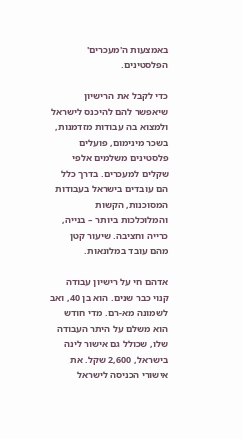באמצעות ה'מעכרים' הפלסטינים.

כדי לקבל את הרישיון שיאפשר להם להיכנס לישראל ולמצוא בה עבודות מזדמנות, בשכר מינימום, פועלים פלסטינים משלמים אלפי שקלים למעכרים. בדרך כלל הם עובדים בישראל בעבודות המסוכנות, הקשות והמלוכלכות ביותר – בנייה, כרייה וחציבה. שיעור קטן מהם עובד במלונאות.

אדהם חי על רישיון עבודה קנוי כבר שנים. הוא בן 40, ואב לשמונה מא-רם. מדי חודש הוא משלם על היתר העבודה שלו, שכולל גם אישור לינה בישראל, 2,600 שקל. את אישורי הכניסה לישראל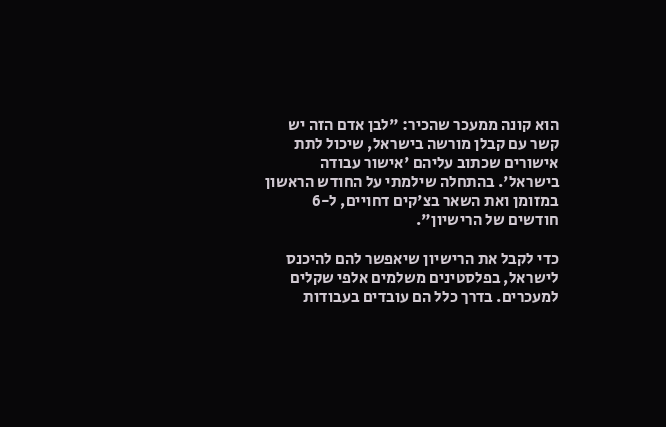הוא קונה ממעכר שהכיר: "לבן אדם הזה יש קשר עם קבלן מורשה בישראל, שיכול לתת אישורים שכתוב עליהם 'אישור עבודה בישראל'. בהתחלה שילמתי על החודש הראשון במזומן ואת השאר בצ'קים דחויים, ל-6 חודשים של הרישיון".

כדי לקבל את הרישיון שיאפשר להם להיכנס לישראל, בפלסטינים משלמים אלפי שקלים למעכרים. בדרך כלל הם עובדים בעבודות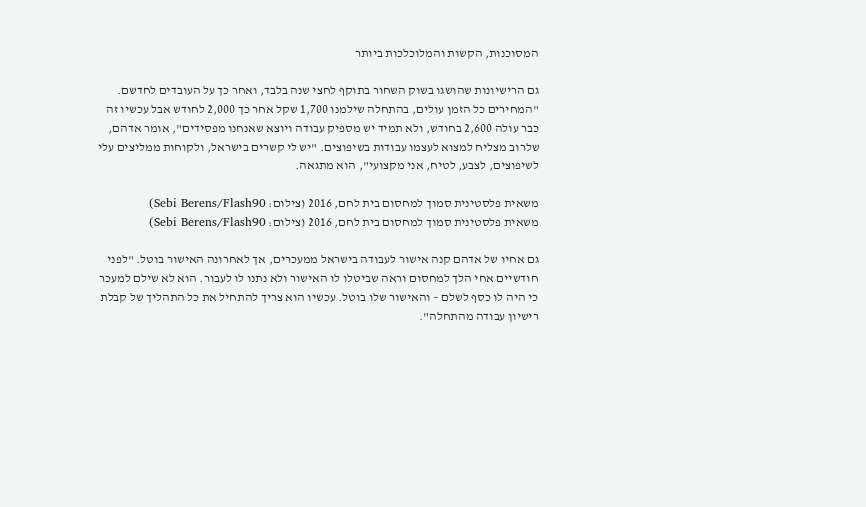המסוכנות, הקשות והמלוכלכות ביותר

גם הרישיונות שהושגו בשוק השחור בתוקף לחצי שנה בלבד, ואחר כך על העובדים לחדשם. "המחירים כל הזמן עולים, בהתחלה שילמנו 1,700 שקל אחר כך 2,000 לחודש אבל עכשיו זה כבר עולה 2,600 בחודש, ולא תמיד יש מספיק עבודה ויוצא שאנחנו מפסידים", אומר אדהם, שלרוב מצליח למצוא לעצמו עבודות בשיפוצים. "יש לי קשרים בישראל, ולקוחות ממליצים עלי לשיפוצים, לצבע, לטיח, אני מקצועי", הוא מתגאה.

משאית פלסטינית סמוך למחסום בית לחם, 2016 (צילום: Sebi Berens/Flash90)
משאית פלסטינית סמוך למחסום בית לחם, 2016 (צילום: Sebi Berens/Flash90)

גם אחיו של אדהם קנה אישור לעבודה בישראל ממעכרים, אך לאחרונה האישור בוטל. "לפני חודשיים אחי הלך למחסום וראה שביטלו לו האישור ולא נתנו לו לעבור. הוא לא שילם למעכר כי היה לו כסף לשלם – והאישור שלו בוטל. עכשיו הוא צריך להתחיל את כל התהליך של קבלת רישיון עבודה מהתחלה".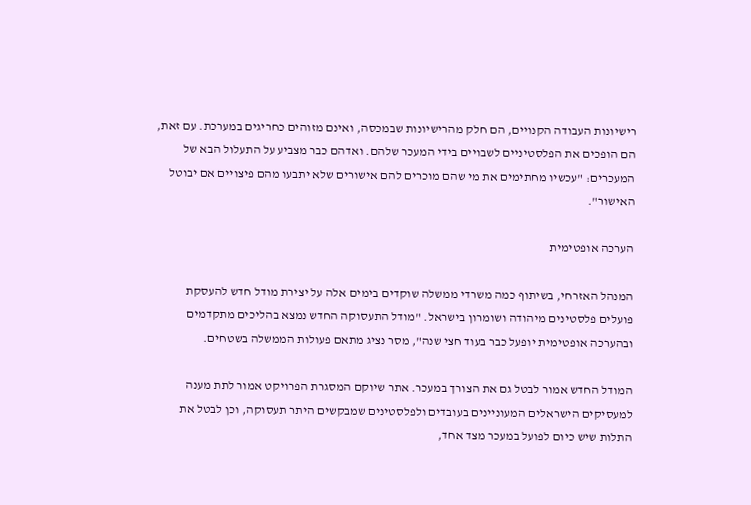רישיונות העבודה הקנויים, הם חלק מהרישיונות שבמכסה, ואינם מזוהים כחריגים במערכת. עם זאת, הם הופכים את הפלסטיניים לשבויים בידי המעכר שלהם. ואדהם כבר מצביע על התעלול הבא של המעכרים: "עכשיו מחתימים את מי שהם מוכרים להם אישורים שלא יתבעו מהם פיצויים אם יבוטל האישור".

הערכה אופטימית

המנהל האזרחי, בשיתוף כמה משרדי ממשלה שוקדים בימים אלה על יצירת מודל חדש להעסקת פועלים פלסטינים מיהודה ושומרון בישראל. "מודל התעסוקה החדש נמצא בהליכים מתקדמים ובהערכה אופטימית יופעל כבר בעוד חצי שנה", מסר נציג מתאם פעולות הממשלה בשטחים.

המודל החדש אמור לבטל גם את הצורך במעכר. אתר שיוקם המסגרת הפרויקט אמור לתת מענה למעסיקים הישראלים המעוניינים בעובדים ולפלסטינים שמבקשים היתר תעסוקה, וכן לבטל את התלות שיש כיום לפועל במעכר מצד אחד,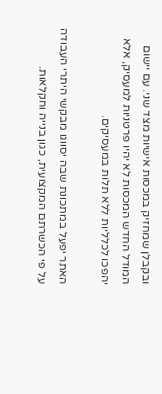ובקבלן שמחזיק במכסות אישיות מצד שני. עם יישום המודל החדש המכסות לא יהיו פרטניות למעסיק, אלא יהפכו לכלליות ללא תלות במעסיקים.

האתר יפעל במתכונת שבה יסווגו מבקשי היתרי העבודה על פי הכשרתם המקצועית, כגון בנייה וחקלאות.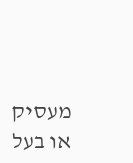מעסיק או בעל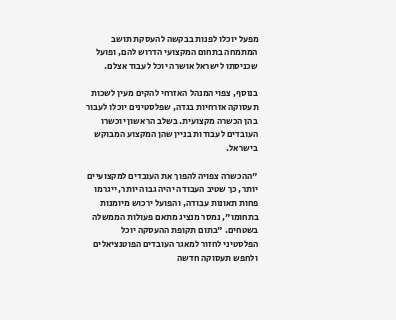מפעל יוכלו לפנות בבקשה להעסקת תושב המתמחה בתחום המקצועי הדרוש להם, ופועל שכניסתו לישראל אושרה יוכל לעבוד אצלם.

בנוסף, צפוי המנהל האזרחי להקים מעין לשכות תעסוקה אזרחיות בגדה, שפלסטינים יוכלו לעבור בהן הכשרה מקצועית. בשלב הראשון יוכשרו העובדים לעבודות בניין שהן המקצוע המבוקש בישראל.

"ההכשרה צפויה להפוך את העובדים למקצועיים יותר, כך שטיב העבודה יהיה גבוה יותר, ייגרמו פחות תאונות עבודה, והפועל ירכוש מיומנות בתחומו", נמסר מנציג מתאם פעולות הממשלה בשטחים. "בתום תקופת ההעסקה יוכל הפלסטיני לחזור למאגר העובדים הפוטנציאלים ולחפש תעסוקה חדשה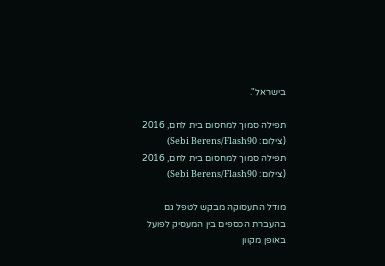בישראל".

תפילה סמוך למחסום בית לחם, 2016 (צילום: Sebi Berens/Flash90)
תפילה סמוך למחסום בית לחם, 2016 (צילום: Sebi Berens/Flash90)

מודל התעסוקה מבקש לטפל גם בהעברת הכספים בין המעסיק לפועל באופן מקוון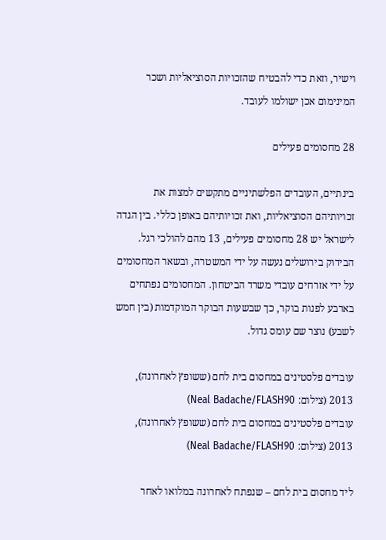וישיר, וזאת כדי להבטיח שהזכויות הסוציאליות ושכר המינימום אכן ישולמו לעובד.

28 מחסומים פעילים

בינתיים, העובדים הפלשתיניים מתקשים למצות את זכויותיהם הסוציאליות, ואת זכויותיהם באופן כללי. בין הגדה לישראל יש 28 מחסומים פעילים, 13 מהם להולכי רגל. הבידוק בירושלים נעשה על ידי המשטרה, ובשאר המחסומים על ידי אזרחים עובדי משרד הביטחון. המחסומים נפתחים בארבע לפנות בוקר, כך שבשעות הבוקר המוקדמות (בין חמש לשבע) נוצר שם עומס גדול.

עובדים פלסטינים במחסום בית לחם (ששופץ לאחרונה), 2013 (צילום: Neal Badache/FLASH90)
עובדים פלסטינים במחסום בית לחם (ששופץ לאחרונה), 2013 (צילום: Neal Badache/FLASH90)

ליד מחסום בית לחם – שנפתח לאחרונה במלואו לאחר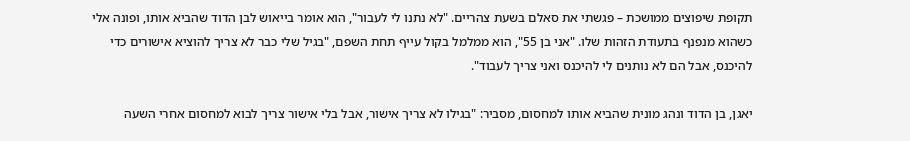תקופת שיפוצים ממושכת – פגשתי את סאלם בשעת צהריים. "לא נתנו לי לעבור", הוא אומר בייאוש לבן הדוד שהביא אותו, ופונה אלי כשהוא מנפנף בתעודת הזהות שלו. "אני בן 55", הוא ממלמל בקול עייף תחת השפם, "בגיל שלי כבר לא צריך להוציא אישורים כדי להיכנס, אבל הם לא נותנים לי להיכנס ואני צריך לעבוד".

יאגן, בן הדוד ונהג מונית שהביא אותו למחסום, מסביר: "בגילו לא צריך אישור, אבל בלי אישור צריך לבוא למחסום אחרי השעה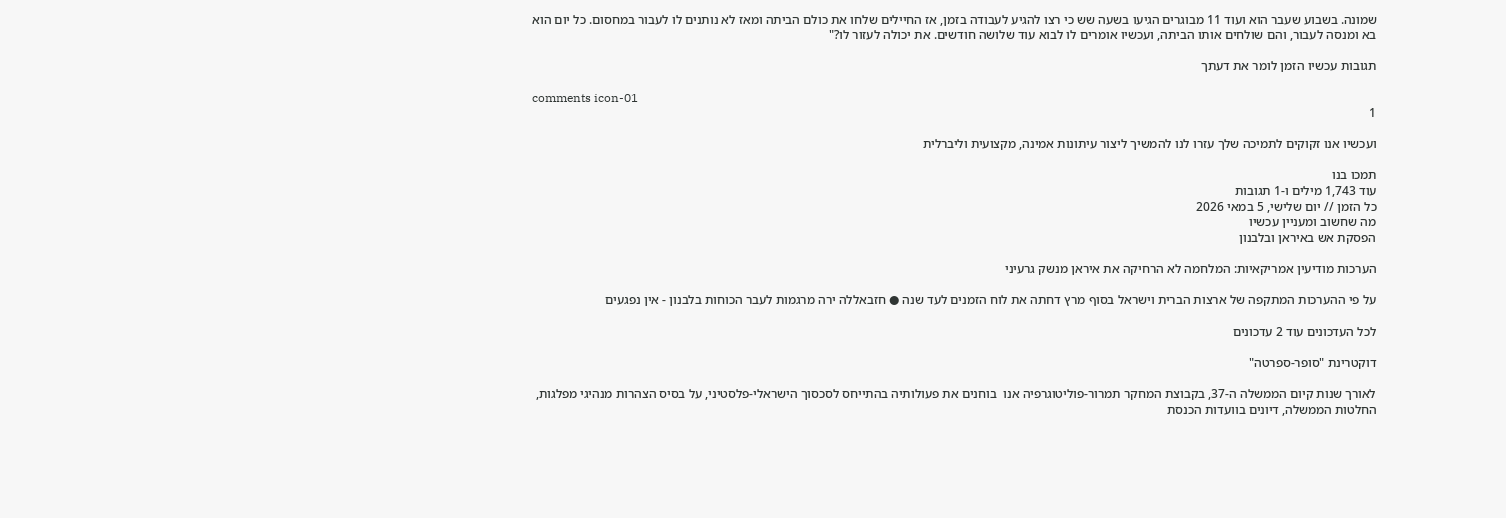שמונה. בשבוע שעבר הוא ועוד 11 מבוגרים הגיעו בשעה שש כי רצו להגיע לעבודה בזמן, אז החיילים שלחו את כולם הביתה ומאז לא נותנים לו לעבור במחסום. כל יום הוא בא ומנסה לעבור, והם שולחים אותו הביתה, ועכשיו אומרים לו לבוא עוד שלושה חודשים. את יכולה לעזור לו?"

תגובות עכשיו הזמן לומר את דעתך

comments icon-01
1

ועכשיו אנו זקוקים לתמיכה שלך עזרו לנו להמשיך ליצור עיתונות אמינה, מקצועית וליברלית

תמכו בנו
עוד 1,743 מילים ו-1 תגובות
כל הזמן // יום שלישי, 5 במאי 2026
מה שחשוב ומעניין עכשיו
הפסקת אש באיראן ובלבנון

הערכות מודיעין אמריקאיות: המלחמה לא הרחיקה את איראן מנשק גרעיני

על פי ההערכות המתקפה של ארצות הברית וישראל בסוף מרץ דחתה את לוח הזמנים לעד שנה ● חזבאללה ירה מרגמות לעבר הכוחות בלבנון - אין נפגעים

לכל העדכונים עוד 2 עדכונים

דוקטרינת "סופר-ספרטה"

לאורך שנות קיום הממשלה ה-37, בקבוצת המחקר תמרור-פוליטוגרפיה אנו  בוחנים את פעולותיה בהתייחס לסכסוך הישראלי-פלסטיני, על בסיס הצהרות מנהיגי מפלגות, החלטות הממשלה, דיונים בוועדות הכנסת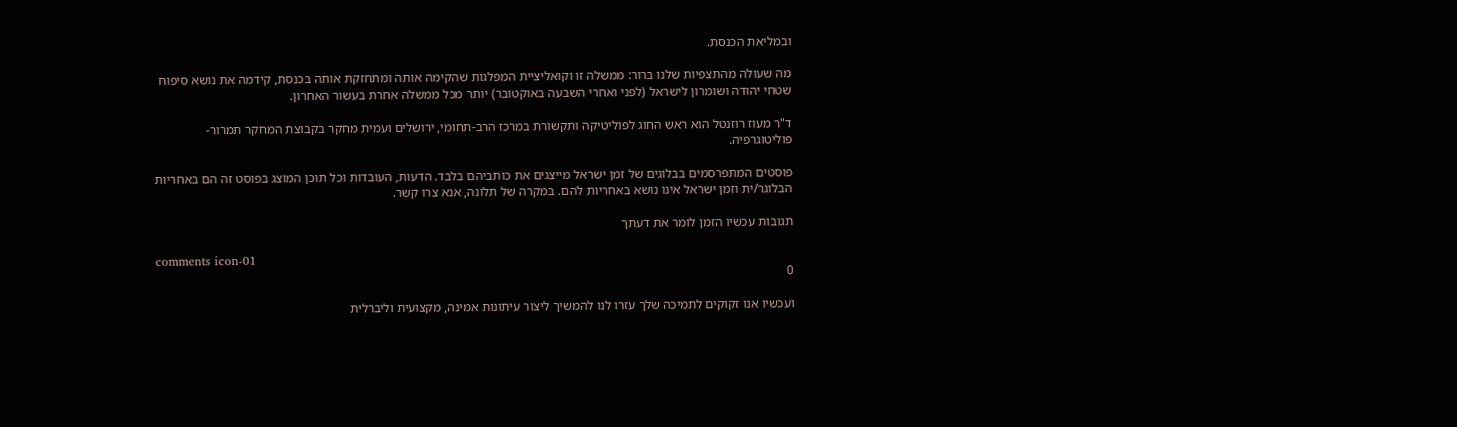ובמליאת הכנסת.

מה שעולה מהתצפיות שלנו ברור: ממשלה זו וקואליציית המפלגות שהקימה אותה ומתחזקת אותה בכנסת, קידמה את נושא סיפוח שטחי יהודה ושומרון לישראל (לפני ואחרי השבעה באוקטובר) יותר מכל ממשלה אחרת בעשור האחרון.

ד"ר מעוז רוזנטל הוא ראש החוג לפוליטיקה ותקשורת במרכז הרב-תחומי, ירושלים ועמית מחקר בקבוצת המחקר תמרור-פוליטוגרפיה.

פוסטים המתפרסמים בבלוגים של זמן ישראל מייצגים את כותביהם בלבד. הדעות, העובדות וכל תוכן המוצג בפוסט זה הם באחריות הבלוגר/ית וזמן ישראל אינו נושא באחריות להם. במקרה של תלונה, אנא צרו קשר.

תגובות עכשיו הזמן לומר את דעתך

comments icon-01
0

ועכשיו אנו זקוקים לתמיכה שלך עזרו לנו להמשיך ליצור עיתונות אמינה, מקצועית וליברלית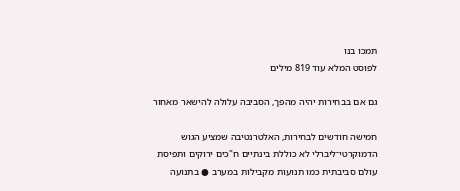תמכו בנו
לפוסט המלא עוד 819 מילים

גם אם בבחירות יהיה מהפך, הסביבה עלולה להישאר מאחור

חמישה חודשים לבחירות, האלטרנטיבה שמציע הגוש הדמוקרטי־ליברלי לא כוללת בינתיים ח"כים ירוקים ותפיסת עולם סביבתית כמו תנועות מקבילות במערב ● בתנועה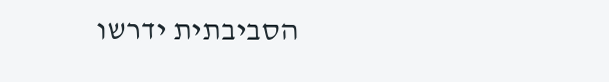הסביבתית ידרשו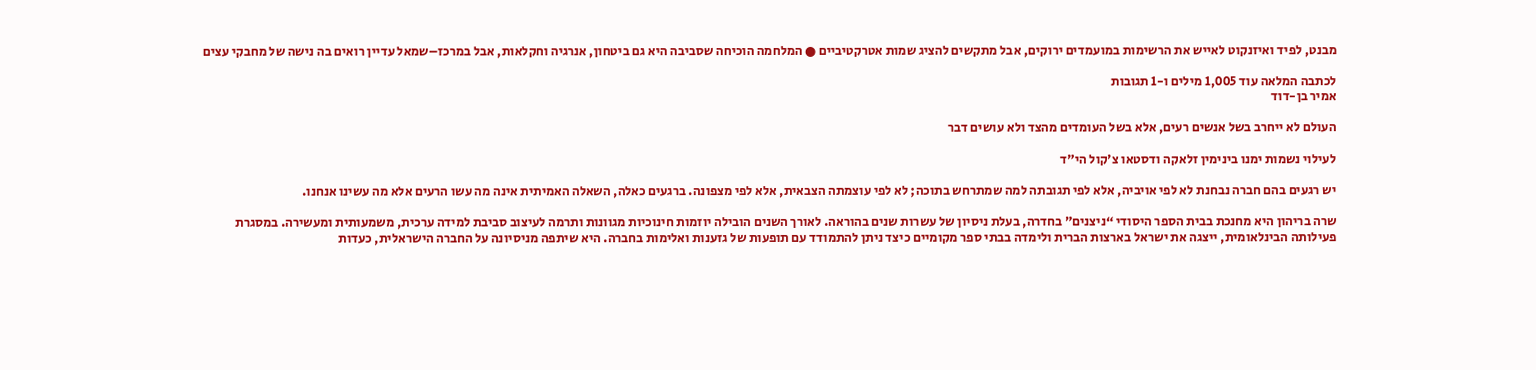מבנט, לפיד ואיזנקוט לאייש את הרשימות במועמדים ירוקים, אבל מתקשים להציג שמות אטרקטיביים ● המלחמה הוכיחה שסביבה היא גם ביטחון, אנרגיה וחקלאות, אבל במרכז–שמאל עדיין רואים בה נישה של מחבקי עצים

לכתבה המלאה עוד 1,005 מילים ו-1 תגובות
אמיר בן-דוד

העולם לא ייחרב בשל אנשים רעים, אלא בשל העומדים מהצד ולא עושים דבר

לעילוי נשמות ימנו בינימין זלאקה ודסטאו צ'קול הי"ד

יש רגעים בהם חברה נבחנת לא לפי אויביה, אלא לפי תגובתה למה שמתרחש בתוכה; לא לפי עוצמתה הצבאית, אלא לפי מצפונה. ברגעים כאלה, השאלה האמיתית אינה מה עשו הרעים אלא מה עשינו אנחנו.

שרה בריהון היא מחנכת בבית הספר היסודי “ניצנים” בחדרה, בעלת ניסיון של עשרות שנים בהוראה. לאורך השנים הובילה יוזמות חינוכיות מגוונות ותרמה לעיצוב סביבת למידה ערכית, משמעותית ומעשירה. במסגרת פעילותה הבינלאומית, ייצגה את ישראל בארצות הברית ולימדה בבתי ספר מקומיים כיצד ניתן להתמודד עם תופעות של גזענות ואלימות בחברה. היא שיתפה מניסיונה על החברה הישראלית, כעדות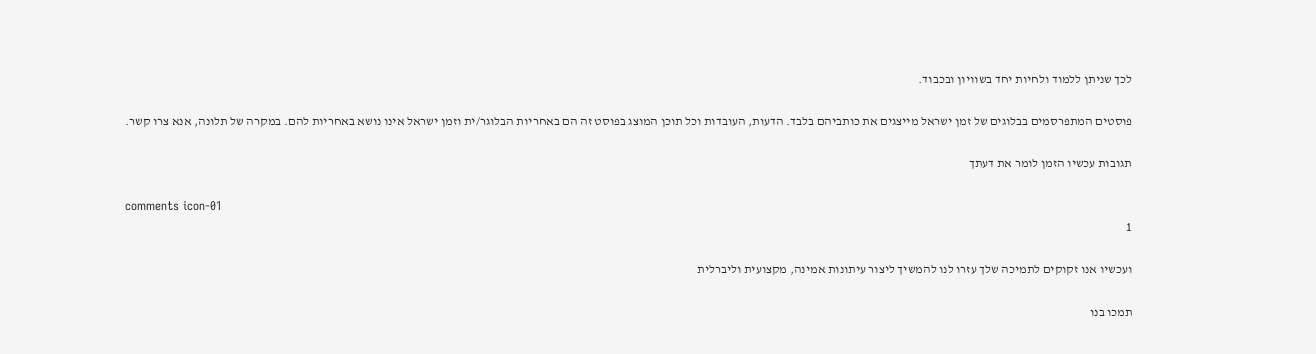לכך שניתן ללמוד ולחיות יחד בשוויון ובכבוד.

פוסטים המתפרסמים בבלוגים של זמן ישראל מייצגים את כותביהם בלבד. הדעות, העובדות וכל תוכן המוצג בפוסט זה הם באחריות הבלוגר/ית וזמן ישראל אינו נושא באחריות להם. במקרה של תלונה, אנא צרו קשר.

תגובות עכשיו הזמן לומר את דעתך

comments icon-01
1

ועכשיו אנו זקוקים לתמיכה שלך עזרו לנו להמשיך ליצור עיתונות אמינה, מקצועית וליברלית

תמכו בנו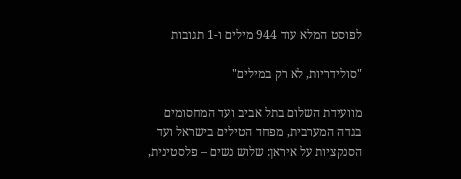לפוסט המלא עוד 944 מילים ו-1 תגובות

"סולידריות, לא רק במילים"

מוועידת השלום בתל אביב ועד המחסומים בגדה המערבית, מפחד הטילים בישראל ועד הסנקציות על איראן: שלוש נשים – פלסטינית,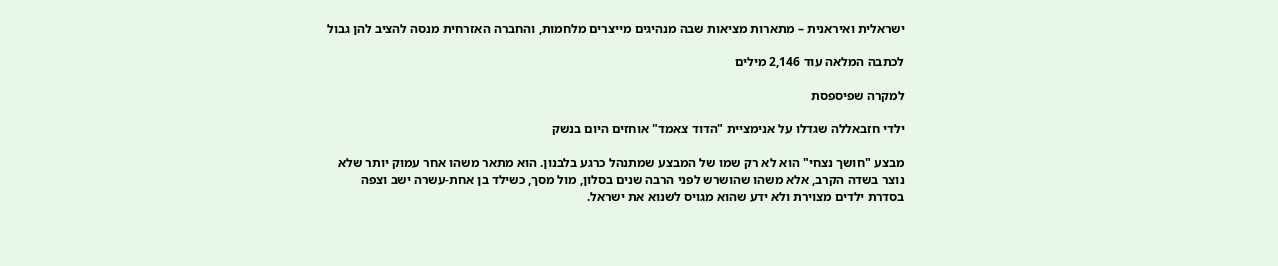ישראלית ואיראנית – מתארות מציאות שבה מנהיגים מייצרים מלחמות, והחברה האזרחית מנסה להציב להן גבול

לכתבה המלאה עוד 2,146 מילים

למקרה שפיספסת

ילדי חזבאללה שגדלו על אנימציית "הדוד צאמד" אוחזים היום בנשק

מבצע "חושך נצחי" הוא לא רק שמו של המבצע שמתנהל כרגע בלבנון. הוא מתאר משהו אחר עמוק יותר שלא נוצר בשדה הקרב, אלא משהו שהושרש לפני הרבה שנים בסלון, מול מסך, כשילד בן אחת-עשרה ישב וצפה בסדרת ילדים מצוירת ולא ידע שהוא מגויס לשנוא את ישראל.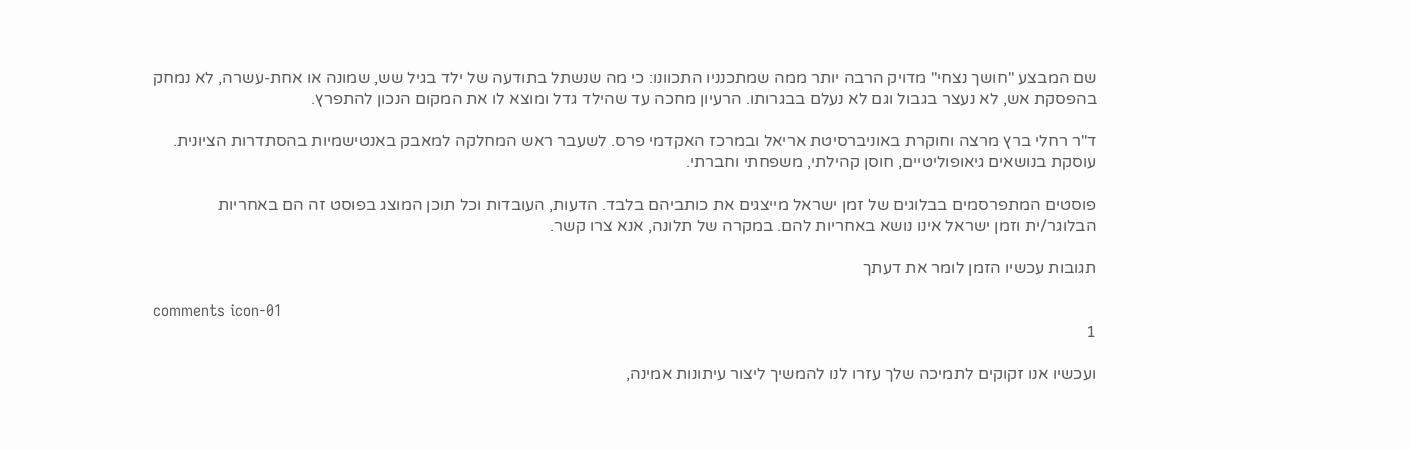שם המבצע "חושך נצחי" מדויק הרבה יותר ממה שמתכנניו התכוונו: כי מה שנשתל בתודעה של ילד בגיל שש, שמונה או אחת-עשרה, לא נמחק בהפסקת אש, לא נעצר בגבול וגם לא נעלם בבגרותו. הרעיון מחכה עד שהילד גדל ומוצא לו את המקום הנכון להתפרץ.

ד"ר רחלי ברץ מרצה וחוקרת באוניברסיטת אריאל ובמרכז האקדמי פרס. לשעבר ראש המחלקה למאבק באנטישמיות בהסתדרות הציונית. עוסקת בנושאים גיאופוליטיים, חוסן קהילתי, משפחתי וחברתי.

פוסטים המתפרסמים בבלוגים של זמן ישראל מייצגים את כותביהם בלבד. הדעות, העובדות וכל תוכן המוצג בפוסט זה הם באחריות הבלוגר/ית וזמן ישראל אינו נושא באחריות להם. במקרה של תלונה, אנא צרו קשר.

תגובות עכשיו הזמן לומר את דעתך

comments icon-01
1

ועכשיו אנו זקוקים לתמיכה שלך עזרו לנו להמשיך ליצור עיתונות אמינה,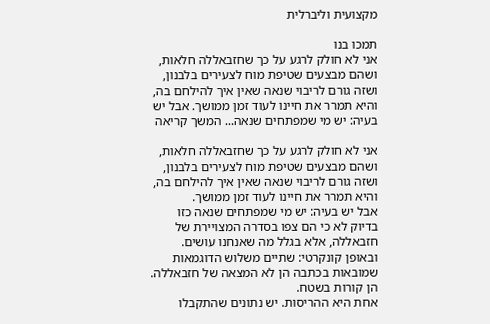מקצועית וליברלית

תמכו בנו
אני לא חולק לרגע על כך שחזבאללה חלאות, ושהם מבצעים שטיפת מוח לצעירים בלבנון, ושזה גורם לריבוי שנאה שאין איך להילחם בה, והיא תמרר את חיינו לעוד זמן ממושך. אבל יש בעיה: יש מי שמפתחים שנאה... המשך קריאה

אני לא חולק לרגע על כך שחזבאללה חלאות, ושהם מבצעים שטיפת מוח לצעירים בלבנון, ושזה גורם לריבוי שנאה שאין איך להילחם בה, והיא תמרר את חיינו לעוד זמן ממושך.
אבל יש בעיה: יש מי שמפתחים שנאה כזו בדיוק לא כי הם צפו בסדרה המצויירת של חזבאללה, אלא בגלל מה שאנחנו עושים. ובאופן קונקרטי: שתיים משלוש הדוגמאות שמובאות בכתבה הן לא המצאה של חזבאללה. הן קורות בשטח.
אחת היא ההריסות. יש נתונים שהתקבלו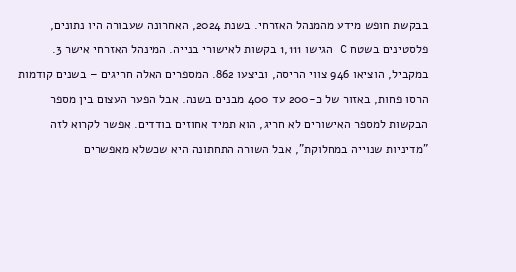בבקשת חופש מידע מהמנהל האזרחי. בשנת 2024, האחרונה שעבורה היו נתונים, פלסטינים בשטח C הגישו 1,111 בקשות לאישורי בנייה. המינהל האזרחי אישר 3. במקביל, הוציאו 946 צווי הריסה, וביצעו 862. המספרים האלה חריגים – בשנים קודמות הרסו פחות, באזור של כ-200 עד 400 מבנים בשנה. אבל הפער העצום בין מספר הבקשות למספר האישורים לא חריג, הוא תמיד אחוזים בודדים. אפשר לקרוא לזה "מדיניות שנוייה במחלוקת", אבל השורה התחתונה היא שכשלא מאפשרים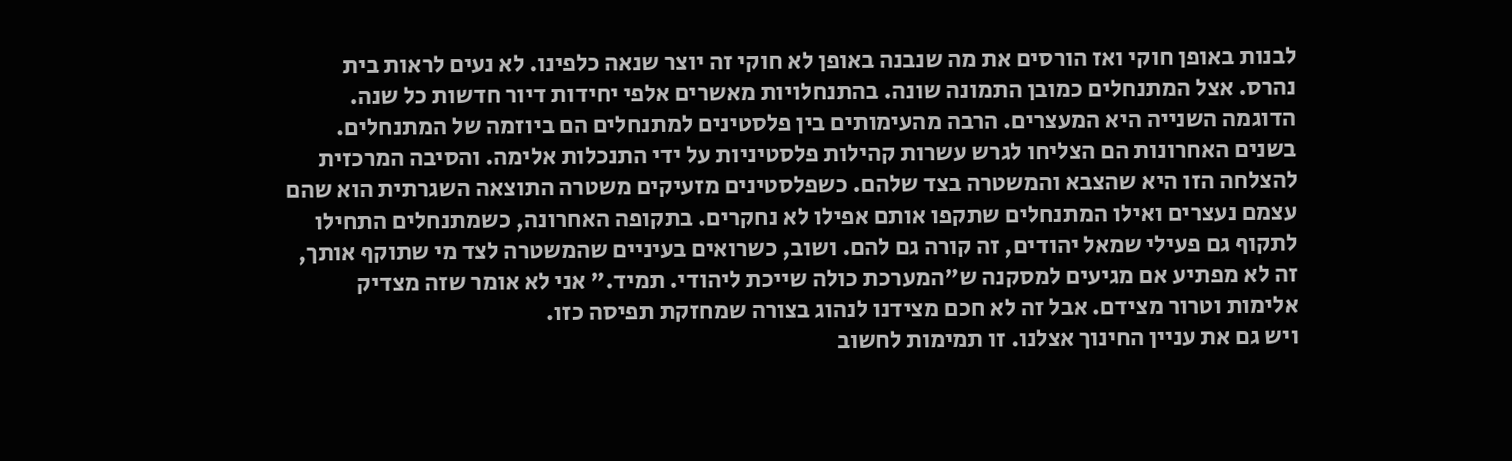לבנות באופן חוקי ואז הורסים את מה שנבנה באופן לא חוקי זה יוצר שנאה כלפינו. לא נעים לראות בית נהרס. אצל המתנחלים כמובן התמונה שונה. בהתנחלויות מאשרים אלפי יחידות דיור חדשות כל שנה.
הדוגמה השנייה היא המעצרים. הרבה מהעימותים בין פלסטינים למתנחלים הם ביוזמה של המתנחלים. בשנים האחרונות הם הצליחו לגרש עשרות קהילות פלסטיניות על ידי התנכלות אלימה. והסיבה המרכזית להצלחה הזו היא שהצבא והמשטרה בצד שלהם. כשפלסטינים מזעיקים משטרה התוצאה השגרתית הוא שהם עצמם נעצרים ואילו המתנחלים שתקפו אותם אפילו לא נחקרים. בתקופה האחרונה, כשמתנחלים התחילו לתקוף גם פעילי שמאל יהודים, זה קורה גם להם. ושוב, כשרואים בעיניים שהמשטרה לצד מי שתוקף אותך, זה לא מפתיע אם מגיעים למסקנה ש"המערכת כולה שייכת ליהודי. תמיד." אני לא אומר שזה מצדיק אלימות וטרור מצידם. אבל זה לא חכם מצידנו לנהוג בצורה שמחזקת תפיסה כזו.
ויש גם את עניין החינוך אצלנו. זו תמימות לחשוב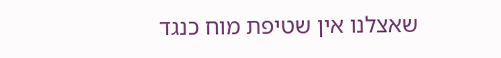שאצלנו אין שטיפת מוח כנגד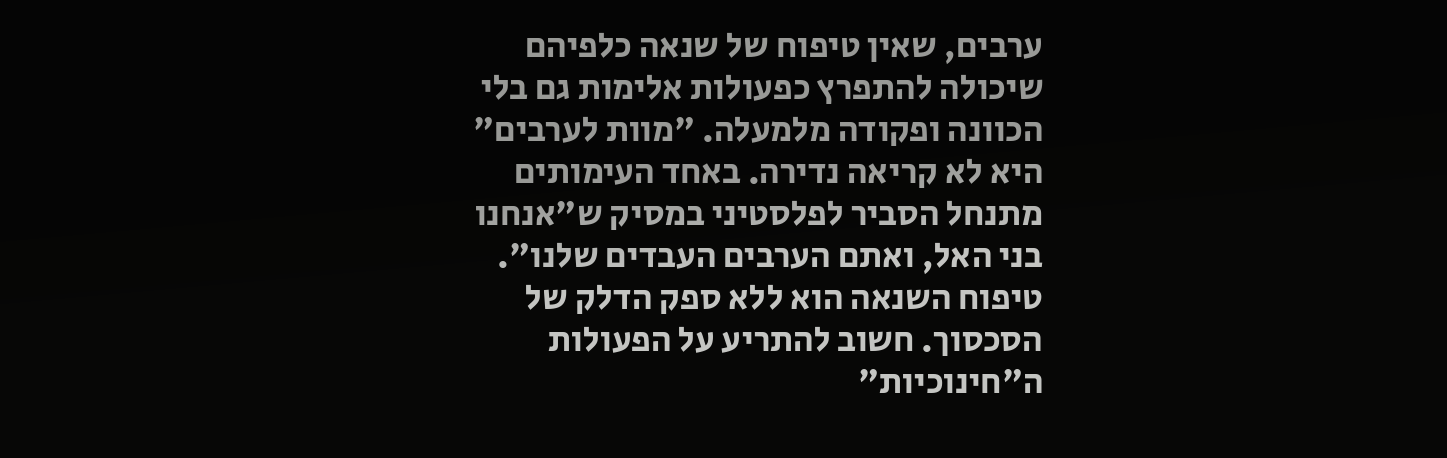ערבים, שאין טיפוח של שנאה כלפיהם שיכולה להתפרץ כפעולות אלימות גם בלי הכוונה ופקודה מלמעלה. "מוות לערבים" היא לא קריאה נדירה. באחד העימותים מתנחל הסביר לפלסטיני במסיק ש"אנחנו בני האל, ואתם הערבים העבדים שלנו".
טיפוח השנאה הוא ללא ספק הדלק של הסכסוך. חשוב להתריע על הפעולות ה"חינוכיות"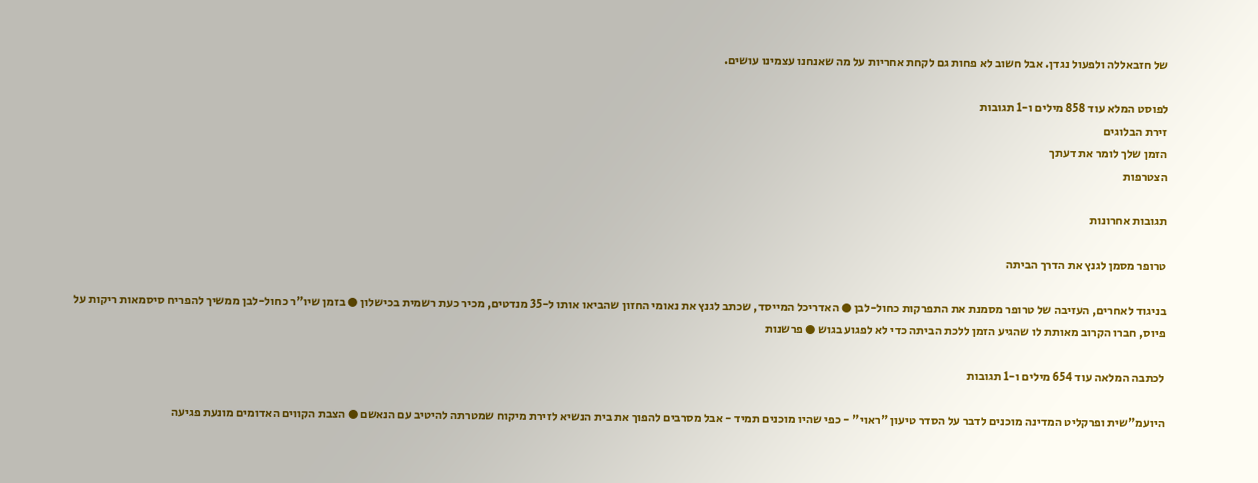של חזבאללה ולפעול נגדן. אבל חשוב לא פחות גם לקחת אחריות על מה שאנחנו עצמינו עושים.

לפוסט המלא עוד 858 מילים ו-1 תגובות
זירת הבלוגים
הזמן שלך לומר את דעתך
הצטרפות

תגובות אחרונות

טרופר מסמן לגנץ את הדרך הביתה

בניגוד לאחרים, העזיבה של טרופר מסמנת את התפרקות כחול-לבן ● האדריכל המייסד, שכתב לגנץ את נאומי החזון שהביאו אותו ל-35 מנדטים, מכיר כעת רשמית בכישלון ● בזמן שיו"ר כחול-לבן ממשיך להפריח סיסמאות ריקות על פיוס, חברו הקרוב מאותת לו שהגיע הזמן ללכת הביתה כדי לא לפגוע בגוש ● פרשנות

לכתבה המלאה עוד 654 מילים ו-1 תגובות

היועמ"שית ופרקליט המדינה מוכנים לדבר על הסדר טיעון "ראוי" - כפי שהיו מוכנים תמיד - אבל מסרבים להפוך את בית הנשיא לזירת מיקוח שמטרתה להיטיב עם הנאשם ● הצבת הקווים האדומים מונעת פגיעה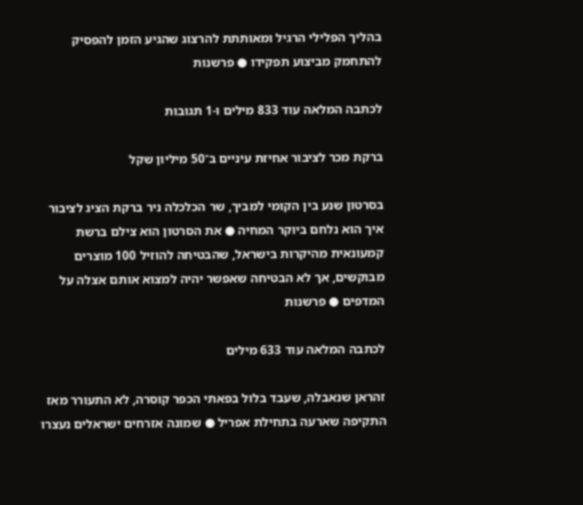בהליך הפלילי הרגיל ומאותתת להרצוג שהגיע הזמן להפסיק להתחמק מביצוע תפקידו ● פרשנות

לכתבה המלאה עוד 833 מילים ו-1 תגובות

ברקת מכר לציבור אחיזת עיניים ב־50 מיליון שקל

בסרטון שנע בין הקומי למביך, שר הכלכלה ניר ברקת הציג לציבור איך הוא נלחם ביוקר המחיה ● את הסרטון הוא צילם ברשת קמעונאית מהיקרות בישראל, שהבטיחה להוזיל 100 מוצרים מבוקשים, אך לא הבטיחה שאפשר יהיה למצוא אותם אצלה על המדפים ● פרשנות

לכתבה המלאה עוד 633 מילים

זהראן שנאבלה, שעבד בלול בפאתי הכפר קוסרה, לא התעורר מאז התקיפה שארעה בתחילת אפריל ● שמונה אזרחים ישראלים נעצרו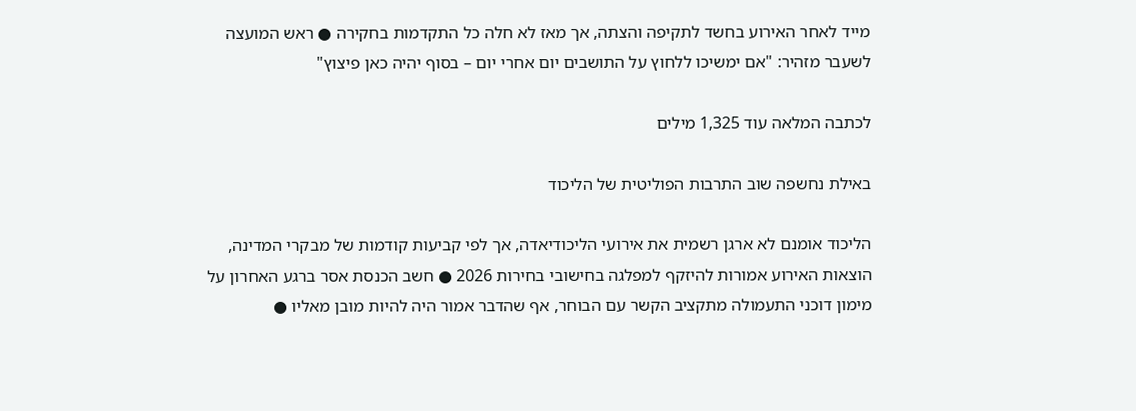מייד לאחר האירוע בחשד לתקיפה והצתה, אך מאז לא חלה כל התקדמות בחקירה ● ראש המועצה לשעבר מזהיר: "אם ימשיכו ללחוץ על התושבים יום אחרי יום – בסוף יהיה כאן פיצוץ"

לכתבה המלאה עוד 1,325 מילים

באילת נחשפה שוב התרבות הפוליטית של הליכוד

הליכוד אומנם לא ארגן רשמית את אירועי הליכודיאדה, אך לפי קביעות קודמות של מבקרי המדינה, הוצאות האירוע אמורות להיזקף למפלגה בחישובי בחירות 2026 ● חשב הכנסת אסר ברגע האחרון על מימון דוכני התעמולה מתקציב הקשר עם הבוחר, אף שהדבר אמור היה להיות מובן מאליו ●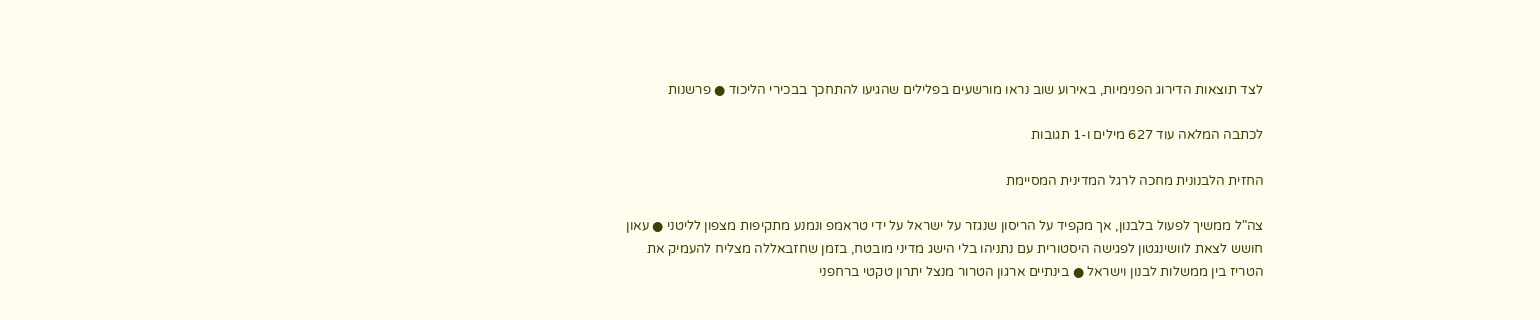לצד תוצאות הדירוג הפנימיות, באירוע שוב נראו מורשעים בפלילים שהגיעו להתחכך בבכירי הליכוד ● פרשנות

לכתבה המלאה עוד 627 מילים ו-1 תגובות

החזית הלבנונית מחכה לרגל המדינית המסיימת

צה"ל ממשיך לפעול בלבנון, אך מקפיד על הריסון שנגזר על ישראל על ידי טראמפ ונמנע מתקיפות מצפון לליטני ● עאון חושש לצאת לוושינגטון לפגישה היסטורית עם נתניהו בלי הישג מדיני מובטח, בזמן שחזבאללה מצליח להעמיק את הטריז בין ממשלות לבנון וישראל ● בינתיים ארגון הטרור מנצל יתרון טקטי ברחפני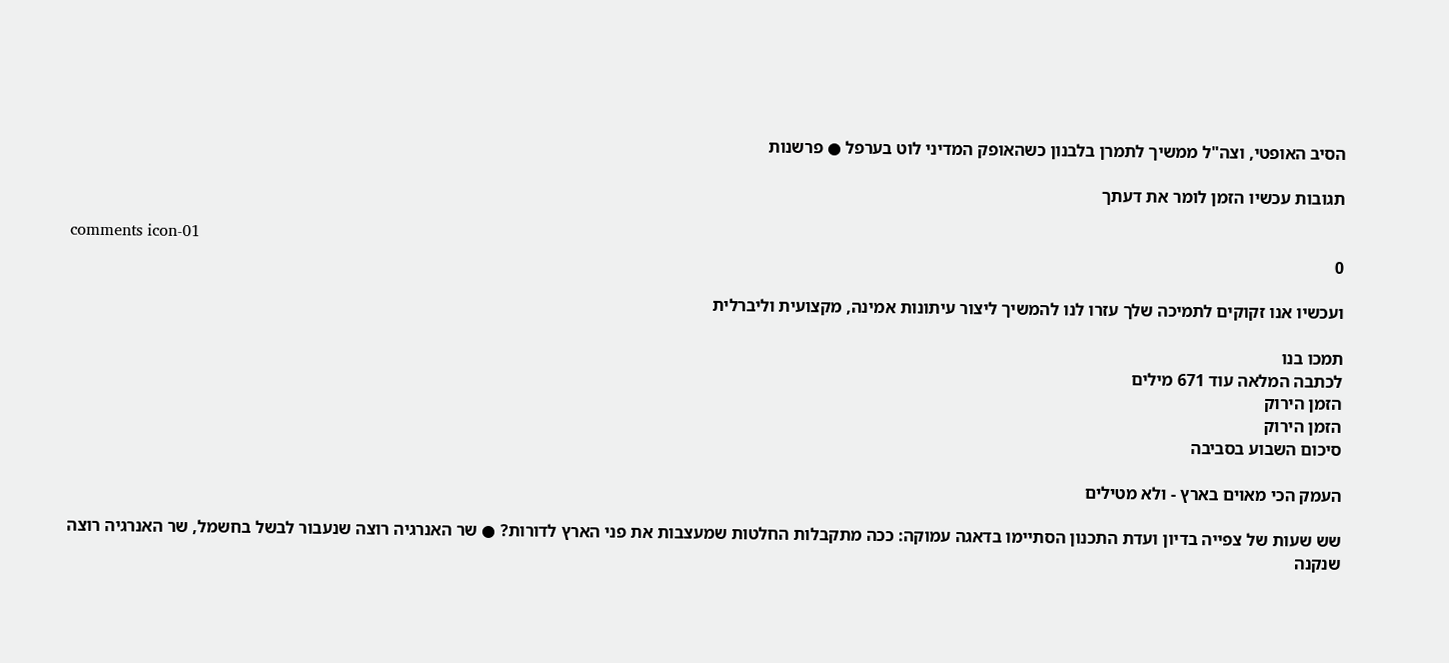הסיב האופטי, וצה"ל ממשיך לתמרן בלבנון כשהאופק המדיני לוט בערפל ● פרשנות

תגובות עכשיו הזמן לומר את דעתך

comments icon-01
0

ועכשיו אנו זקוקים לתמיכה שלך עזרו לנו להמשיך ליצור עיתונות אמינה, מקצועית וליברלית

תמכו בנו
לכתבה המלאה עוד 671 מילים
הזמן הירוק
הזמן הירוק
סיכום השבוע בסביבה

העמק הכי מאוים בארץ - ולא מטילים

שש שעות של צפייה בדיון ועדת התכנון הסתיימו בדאגה עמוקה: ככה מתקבלות החלטות שמעצבות את פני הארץ לדורות? ● שר האנרגיה רוצה שנעבור לבשל בחשמל, שר האנרגיה רוצה שנקנה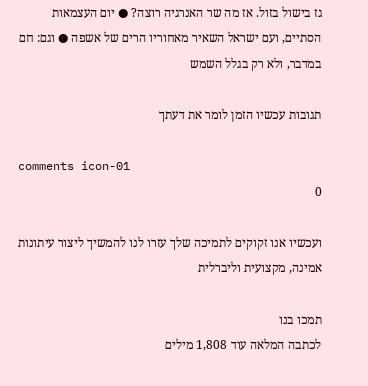גז בישול בזול. אז מה שר האנרגיה רוצה? ● יום העצמאות הסתיים, ועם ישראל השאיר מאחוריו הרים של אשפה ● וגם: חם במדבר, ולא רק בגלל השמש

תגובות עכשיו הזמן לומר את דעתך

comments icon-01
0

ועכשיו אנו זקוקים לתמיכה שלך עזרו לנו להמשיך ליצור עיתונות אמינה, מקצועית וליברלית

תמכו בנו
לכתבה המלאה עוד 1,808 מילים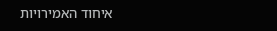איחוד האמירויות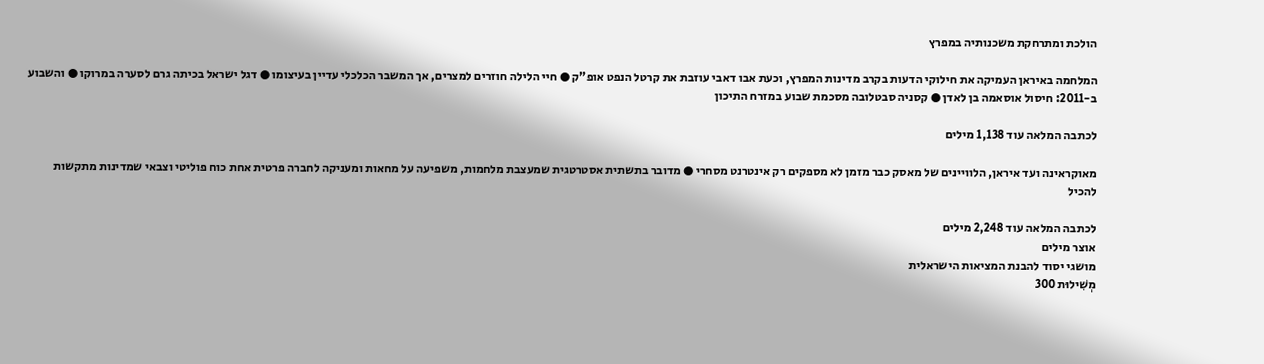הולכת ומתרחקת משכנותיה במפרץ

המלחמה באיראן העמיקה את חילוקי הדעות בקרב מדינות המפרץ, וכעת אבו דאבי עוזבת את קרטל הנפט אופ"ק ● חיי הלילה חוזרים למצרים, אך המשבר הכלכלי עדיין בעיצומו ● דגל ישראל בכיתה גרם לסערה במרוקו ● והשבוע ב-2011: חיסול אוסאמה בן לאדן ● קסניה סבטלובה מסכמת שבוע במזרח התיכון

לכתבה המלאה עוד 1,138 מילים

מאוקראינה ועד איראן, הלוויינים של מאסק כבר מזמן לא מספקים רק אינטרנט מסחרי ● מדובר בתשתית אסטרטגית שמעצבת מלחמות, משפיעה על מחאות ומעניקה לחברה פרטית אחת כוח פוליטי וצבאי שמדינות מתקשות להכיל

לכתבה המלאה עוד 2,248 מילים
אוצר מילים
מושגי יסוד להבנת המציאות הישראלית
מְשִׁילוּת 300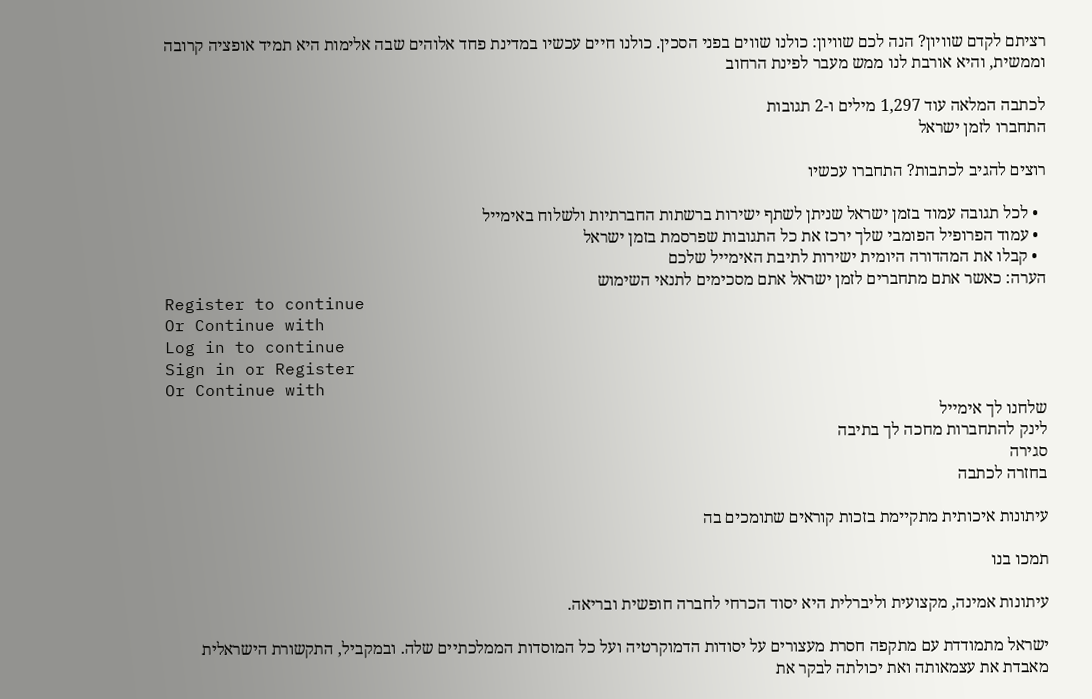רציתם לקדם שוויון? הנה לכם שוויון: כולנו שווים בפני הסכין. כולנו חיים עכשיו במדינת פחד אלוהים שבה אלימות היא תמיד אופציה קרובה וממשית, והיא אורבת לנו ממש מעבר לפינת הרחוב

לכתבה המלאה עוד 1,297 מילים ו-2 תגובות
התחברו לזמן ישראל

רוצים להגיב לכתבות? התחברו עכשיו

  • לכל תגובה עמוד בזמן ישראל שניתן לשתף ישירות ברשתות החברתיות ולשלוח באימייל
  • עמוד הפרופיל הפומבי שלך ירכז את כל התגובות שפרסמת בזמן ישראל
  • קבלו את המהדורה היומית ישירות לתיבת האימייל שלכם
הערה: כאשר אתם מתחברים לזמן ישראל אתם מסכימים לתנאי השימוש
Register to continue
Or Continue with
Log in to continue
Sign in or Register
Or Continue with
שלחנו לך אימייל
לינק להתחברות מחכה לך בתיבה
סגירה
בחזרה לכתבה

עיתונות איכותית מתקיימת בזכות קוראים שתומכים בה

תמכו בנו

עיתונות אמינה, מקצועית וליברלית היא יסוד הכרחי לחברה חופשית ובריאה.

ישראל מתמודדת עם מתקפה חסרת מעצורים על יסודות הדמוקרטיה ועל כל המוסדות הממלכתיים שלה. ובמקביל, התקשורת הישראלית מאבדת את עצמאותה ואת יכולתה לבקר את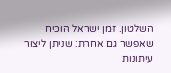השלטון. זמן ישראל הוכיח שאפשר גם אחרת: שניתן ליצור עיתונות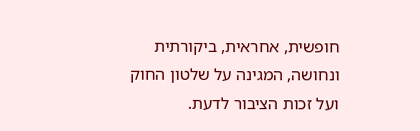חופשית, אחראית, ביקורתית ונחושה, המגינה על שלטון החוק ועל זכות הציבור לדעת.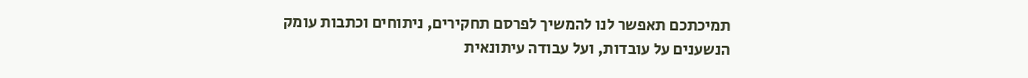תמיכתכם תאפשר לנו להמשיך לפרסם תחקירים, ניתוחים וכתבות עומק הנשענים על עובדות, ועל עבודה עיתונאית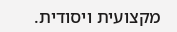מקצועית ויסודית.